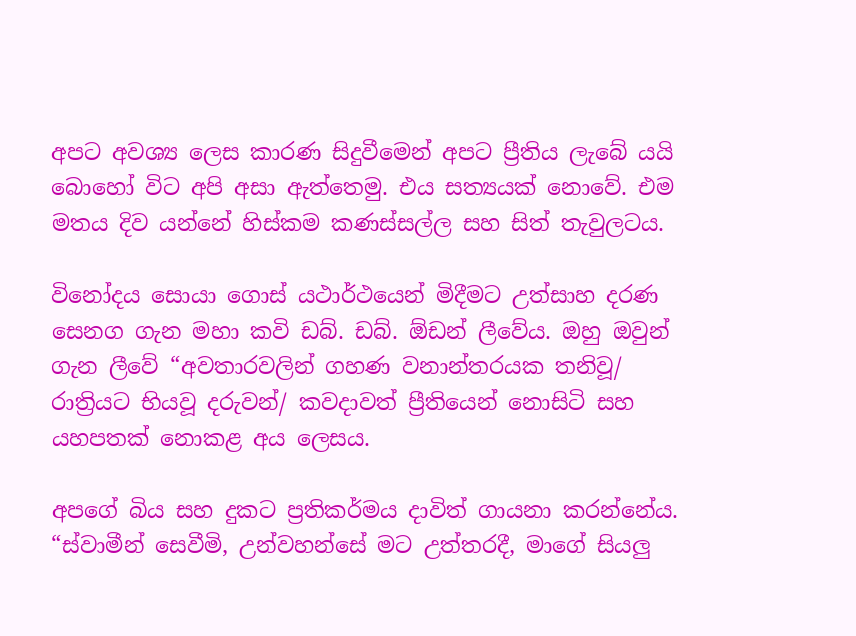අපට අවශ්‍ය ලෙස කාරණ සිදුවීමෙන් අපට ප්‍රීතිය ලැබේ යයි බොහෝ විට අපි අසා ඇත්තෙමු. එය සත්‍යයක් නොවේ. එම මතය දිව යන්නේ හිස්කම කණස්සල්ල සහ සිත් තැවුලටය.

විනෝදය සොයා ගොස් යථාර්ථයෙන් මිදීමට උත්සාහ දරණ සෙනග ගැන මහා කවි ඩබ්. ඩබ්. ඕඩන් ලීවේය. ඔහු ඔවුන් ගැන ලීවේ “අවතාරවලින් ගහණ වනාන්තරයක තනිවූ/ රාත්‍රියට භියවූ දරුවන්/ කවදාවත් ප්‍රීතියෙන් නොසිටි සහ යහපතක් නොකළ අය ලෙසය.

අපගේ බිය සහ දුකට ප්‍රතිකර්මය දාවිත් ගායනා කරන්නේය. “ස්වාමීන් සෙවීමි, උන්වහන්සේ මට උත්තරදී, මාගේ සියලු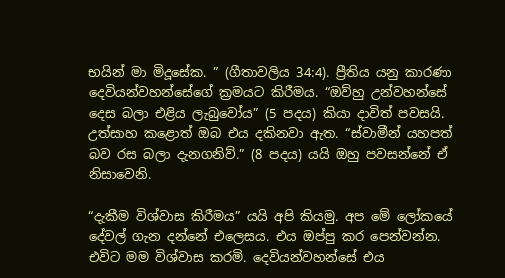භයින් මා මිදූසේක. ” (ගීතාවලිය 34:4). ප්‍රීතිය යනු කාරණා දෙවියන්වහන්සේගේ ක්‍රමයට කිරීමය. “ඔව්හු උන්වහන්සේ දෙස බලා එළිය ලැබුවෝය” (5 පදය) කියා දාවිත් පවසයි. උත්සාහ කළොත් ඔබ එය දකිනවා ඇත. “ස්වාමීන් යහපත් බව රස බලා දැනගනිව්.” (8 පදය) යයි ඔහු පවසන්නේ ඒ නිසාවෙනි.

“දැකීම විශ්වාස කිරීමය” යයි අපි කියමු. අප මේ ලෝකයේ දේවල් ගැන දන්නේ එලෙසය. එය ඔප්පු කර පෙන්වන්න. එවිට මම විශ්වාස කරමි. දෙවියන්වහන්සේ එය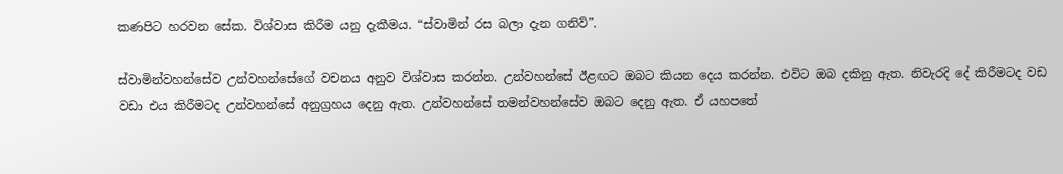කණපිට හරවන සේක. විශ්වාස කිරීම යනු දැකීමය. “ස්වාමින් රස බලා දැන ගනිව්”.

ස්වාමින්වහන්සේව උන්වහන්සේගේ වචනය අනුව විශ්වාස කරන්න. උන්වහන්සේ ඊළඟට ඔබට කියන දෙය කරන්න. එවිට ඔබ දකිනු ඇත. නිවැරදි දේ කිරීමටද වඩ වඩා එය කිරීමටද උන්වහන්සේ අනුග්‍රහය දෙනු ඇත. උන්වහන්සේ තමන්වහන්සේව ඔබට දෙනු ඇත. ඒ යහපතේ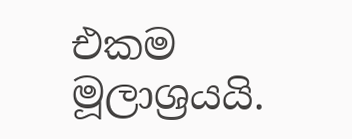එකම මූලාශ්‍රයයි.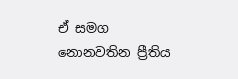ඒ සමග නොනවතින ප්‍රීතිය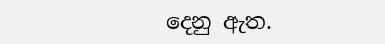දෙනු ඇත.